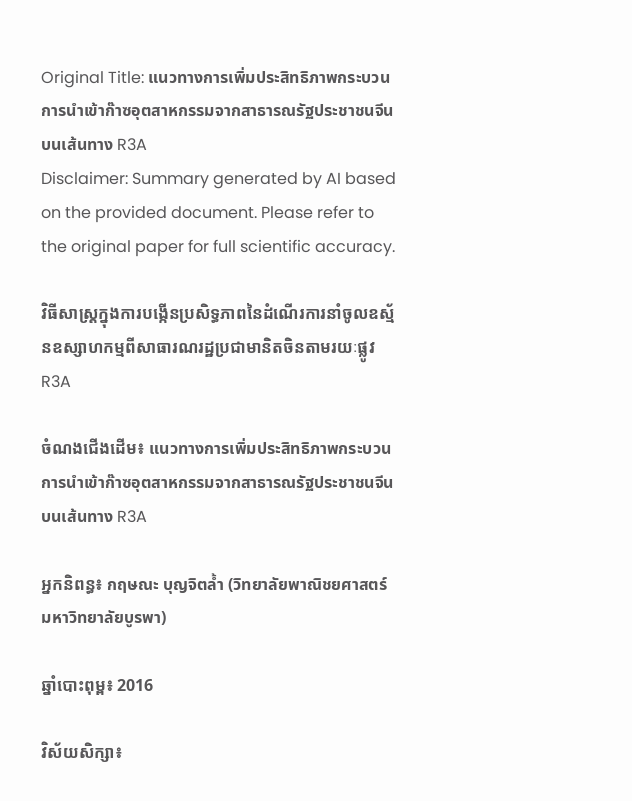Original Title: แนวทางการเพิ่มประสิทธิภาพกระบวนการนำเข้าก๊าซอุตสาหกรรมจากสาธารณรัฐประชาชนจีนบนเส้นทาง R3A
Disclaimer: Summary generated by AI based on the provided document. Please refer to the original paper for full scientific accuracy.

វិធីសាស្ត្រក្នុងការបង្កើនប្រសិទ្ធភាពនៃដំណើរការនាំចូលឧស្ម័នឧស្សាហកម្មពីសាធារណរដ្ឋប្រជាមានិតចិនតាមរយៈផ្លូវ R3A

ចំណងជើងដើម៖ แนวทางการเพิ่มประสิทธิภาพกระบวนการนำเข้าก๊าซอุตสาหกรรมจากสาธารณรัฐประชาชนจีนบนเส้นทาง R3A

អ្នកនិពន្ធ៖ กฤษณะ บุญจิตล้ำ (วิทยาลัยพาณิชยศาสตร์ มหาวิทยาลัยบูรพา)

ឆ្នាំបោះពុម្ព៖ 2016

វិស័យសិក្សា៖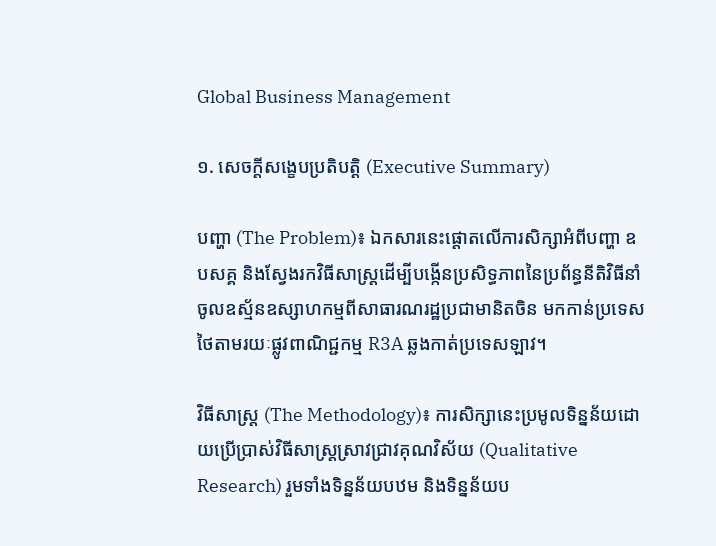Global Business Management

១. សេចក្តីសង្ខេបប្រតិបត្តិ (Executive Summary)

បញ្ហា (The Problem)៖ ឯកសារនេះផ្តោតលើការសិក្សាអំពីបញ្ហា ឧបសគ្គ និងស្វែងរកវិធីសាស្ត្រដើម្បីបង្កើនប្រសិទ្ធភាពនៃប្រព័ន្ធនីតិវិធីនាំចូលឧស្ម័នឧស្សាហកម្មពីសាធារណរដ្ឋប្រជាមានិតចិន មកកាន់ប្រទេសថៃតាមរយៈផ្លូវពាណិជ្ជកម្ម R3A ឆ្លងកាត់ប្រទេសឡាវ។

វិធីសាស្ត្រ (The Methodology)៖ ការសិក្សានេះប្រមូលទិន្នន័យដោយប្រើប្រាស់វិធីសាស្ត្រស្រាវជ្រាវគុណវិស័យ (Qualitative Research) រួមទាំងទិន្នន័យបឋម និងទិន្នន័យប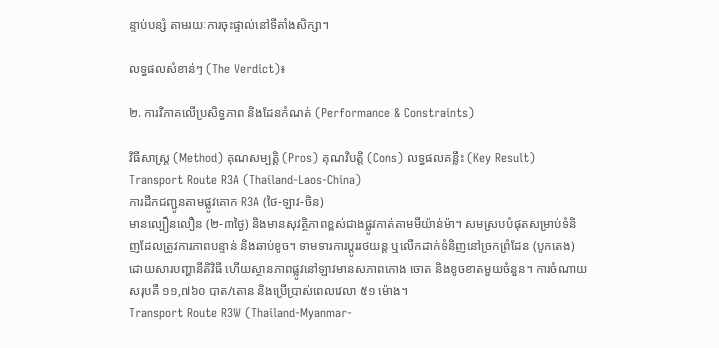ន្ទាប់បន្សំ តាមរយៈការចុះផ្ទាល់នៅទីតាំងសិក្សា។

លទ្ធផលសំខាន់ៗ (The Verdict)៖

២. ការវិភាគលើប្រសិទ្ធភាព និងដែនកំណត់ (Performance & Constraints)

វិធីសាស្ត្រ (Method) គុណសម្បត្តិ (Pros) គុណវិបត្តិ (Cons) លទ្ធផលគន្លឹះ (Key Result)
Transport Route R3A (Thailand-Laos-China)
ការដឹកជញ្ជូនតាមផ្លូវគោក R3A (ថៃ-ឡាវ-ចិន)
មានល្បឿនលឿន (២-៣ថ្ងៃ) និងមានសុវត្ថិភាពខ្ពស់ជាងផ្លូវកាត់តាមមីយ៉ាន់ម៉ា។ សមស្របបំផុតសម្រាប់ទំនិញដែលត្រូវការភាពបន្ទាន់ និងឆាប់ខូច។ ទាមទារការប្តូររថយន្ត ឬលើកដាក់ទំនិញនៅច្រកព្រំដែន (បូកតេង) ដោយសារបញ្ហានីតិវិធី ហើយស្ថានភាពផ្លូវនៅឡាវមានសភាពកោង ចោត និងខូចខាតមួយចំនួន។ ការចំណាយសរុបគឺ ១១,៧៦០ បាត/តោន និងប្រើប្រាស់ពេលវេលា ៥១ ម៉ោង។
Transport Route R3W (Thailand-Myanmar-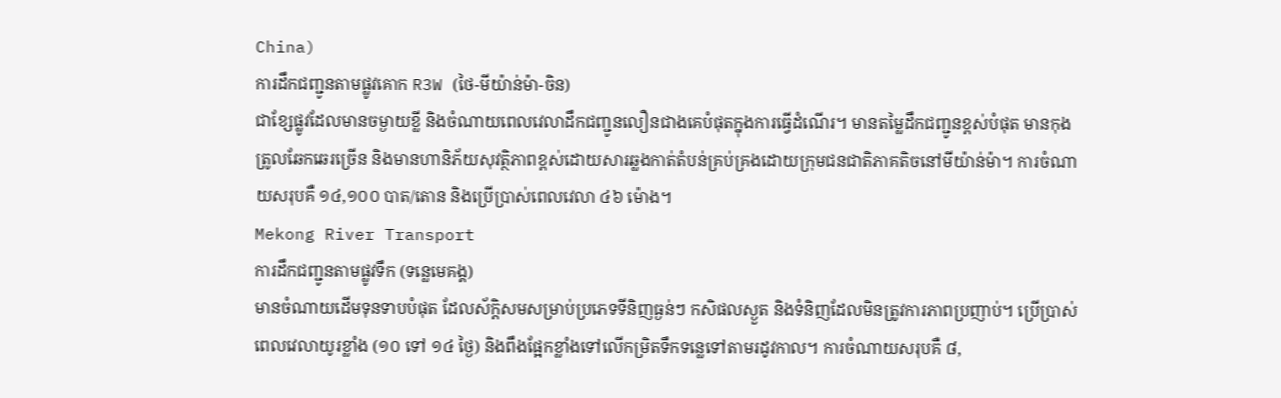China)
ការដឹកជញ្ជូនតាមផ្លូវគោក R3W (ថៃ-មីយ៉ាន់ម៉ា-ចិន)
ជាខ្សែផ្លូវដែលមានចម្ងាយខ្លី និងចំណាយពេលវេលាដឹកជញ្ជូនលឿនជាងគេបំផុតក្នុងការធ្វើដំណើរ។ មានតម្លៃដឹកជញ្ជូនខ្ពស់បំផុត មានកុងត្រូលឆែកឆេរច្រើន និងមានហានិភ័យសុវត្ថិភាពខ្ពស់ដោយសារឆ្លងកាត់តំបន់គ្រប់គ្រងដោយក្រុមជនជាតិភាគតិចនៅមីយ៉ាន់ម៉ា។ ការចំណាយសរុបគឺ ១៤,១០០ បាត/តោន និងប្រើប្រាស់ពេលវេលា ៤៦ ម៉ោង។
Mekong River Transport
ការដឹកជញ្ជូនតាមផ្លូវទឹក (ទន្លេមេគង្គ)
មានចំណាយដើមទុនទាបបំផុត ដែលស័ក្តិសមសម្រាប់ប្រភេទទីនិញធ្ងន់ៗ កសិផលស្ងួត និងទំនិញដែលមិនត្រូវការភាពប្រញាប់។ ប្រើប្រាស់ពេលវេលាយូរខ្លាំង (១០ ទៅ ១៤ ថ្ងៃ) និងពឹងផ្អែកខ្លាំងទៅលើកម្រិតទឹកទន្លេទៅតាមរដូវកាល។ ការចំណាយសរុបគឺ ៨,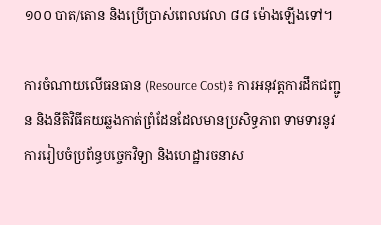១០០ បាត/តោន និងប្រើប្រាស់ពេលវេលា ៨៨ ម៉ោងឡើងទៅ។

ការចំណាយលើធនធាន (Resource Cost)៖ ការអនុវត្តការដឹកជញ្ជូន និងនីតិវិធីគយឆ្លងកាត់ព្រំដែនដែលមានប្រសិទ្ធភាព ទាមទារនូវការរៀបចំប្រព័ន្ធបច្ចេកវិទ្យា និងហេដ្ឋារចនាស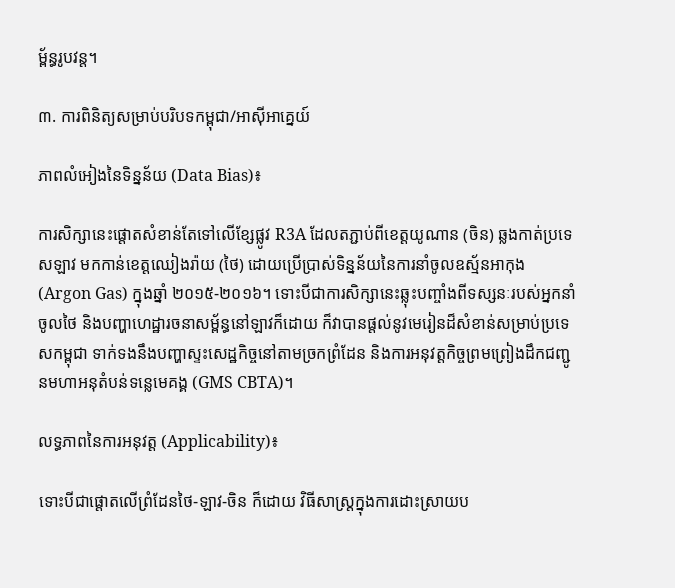ម្ព័ន្ធរូបវន្ត។

៣. ការពិនិត្យសម្រាប់បរិបទកម្ពុជា/អាស៊ីអាគ្នេយ៍

ភាពលំអៀងនៃទិន្នន័យ (Data Bias)៖

ការសិក្សានេះផ្តោតសំខាន់តែទៅលើខ្សែផ្លូវ R3A ដែលតភ្ជាប់ពីខេត្តយូណាន (ចិន) ឆ្លងកាត់ប្រទេសឡាវ មកកាន់ខេត្តឈៀងរ៉ាយ (ថៃ) ដោយប្រើប្រាស់ទិន្នន័យនៃការនាំចូលឧស្ម័នអាកុង (Argon Gas) ក្នុងឆ្នាំ ២០១៥-២០១៦។ ទោះបីជាការសិក្សានេះឆ្លុះបញ្ចាំងពីទស្សនៈរបស់អ្នកនាំចូលថៃ និងបញ្ហាហេដ្ឋារចនាសម្ព័ន្ធនៅឡាវក៏ដោយ ក៏វាបានផ្តល់នូវមេរៀនដ៏សំខាន់សម្រាប់ប្រទេសកម្ពុជា ទាក់ទងនឹងបញ្ហាស្ទះសេដ្ឋកិច្ចនៅតាមច្រកព្រំដែន និងការអនុវត្តកិច្ចព្រមព្រៀងដឹកជញ្ជូនមហាអនុតំបន់ទន្លេមេគង្គ (GMS CBTA)។

លទ្ធភាពនៃការអនុវត្ត (Applicability)៖

ទោះបីជាផ្តោតលើព្រំដែនថៃ-ឡាវ-ចិន ក៏ដោយ វិធីសាស្ត្រក្នុងការដោះស្រាយប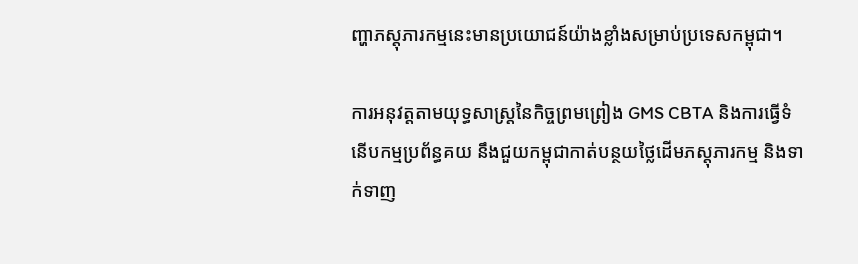ញ្ហាភស្តុភារកម្មនេះមានប្រយោជន៍យ៉ាងខ្លាំងសម្រាប់ប្រទេសកម្ពុជា។

ការអនុវត្តតាមយុទ្ធសាស្ត្រនៃកិច្ចព្រមព្រៀង GMS CBTA និងការធ្វើទំនើបកម្មប្រព័ន្ធគយ នឹងជួយកម្ពុជាកាត់បន្ថយថ្លៃដើមភស្តុភារកម្ម និងទាក់ទាញ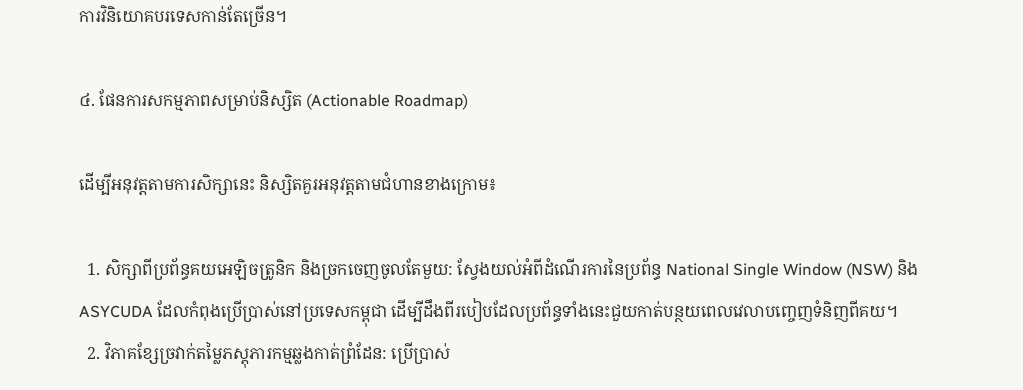ការវិនិយោគបរទេសកាន់តែច្រើន។

៤. ផែនការសកម្មភាពសម្រាប់និស្សិត (Actionable Roadmap)

ដើម្បីអនុវត្តតាមការសិក្សានេះ និស្សិតគួរអនុវត្តតាមជំហានខាងក្រោម៖

  1. សិក្សាពីប្រព័ន្ធគយអេឡិចត្រូនិក និងច្រកចេញចូលតែមួយ: ស្វែងយល់អំពីដំណើរការនៃប្រព័ន្ធ National Single Window (NSW) និង ASYCUDA ដែលកំពុងប្រើប្រាស់នៅប្រទេសកម្ពុជា ដើម្បីដឹងពីរបៀបដែលប្រព័ន្ធទាំងនេះជួយកាត់បន្ថយពេលវេលាបញ្ចេញទំនិញពីគយ។
  2. វិភាគខ្សែច្រវាក់តម្លៃភស្តុភារកម្មឆ្លងកាត់ព្រំដែន: ប្រើប្រាស់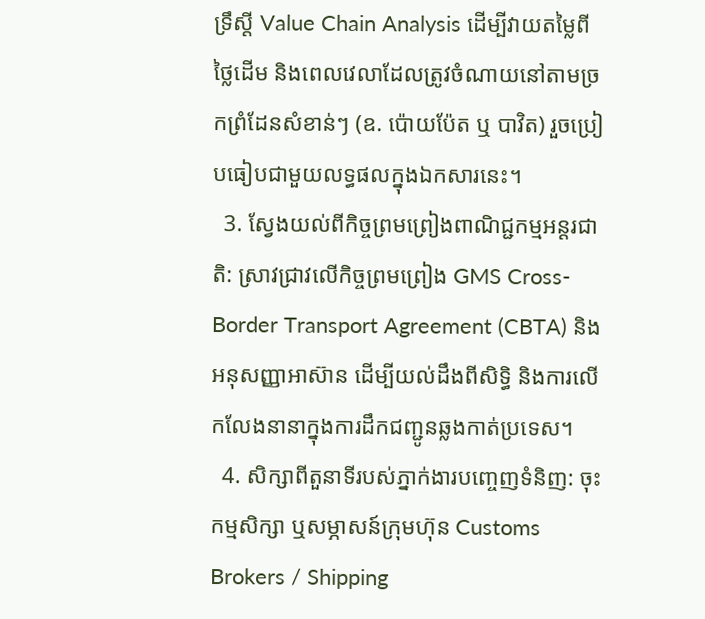ទ្រឹស្តី Value Chain Analysis ដើម្បីវាយតម្លៃពីថ្លៃដើម និងពេលវេលាដែលត្រូវចំណាយនៅតាមច្រកព្រំដែនសំខាន់ៗ (ឧ. ប៉ោយប៉ែត ឬ បាវិត) រួចប្រៀបធៀបជាមួយលទ្ធផលក្នុងឯកសារនេះ។
  3. ស្វែងយល់ពីកិច្ចព្រមព្រៀងពាណិជ្ជកម្មអន្តរជាតិ: ស្រាវជ្រាវលើកិច្ចព្រមព្រៀង GMS Cross-Border Transport Agreement (CBTA) និងអនុសញ្ញាអាស៊ាន ដើម្បីយល់ដឹងពីសិទ្ធិ និងការលើកលែងនានាក្នុងការដឹកជញ្ជូនឆ្លងកាត់ប្រទេស។
  4. សិក្សាពីតួនាទីរបស់ភ្នាក់ងារបញ្ចេញទំនិញ: ចុះកម្មសិក្សា ឬសម្ភាសន៍ក្រុមហ៊ុន Customs Brokers / Shipping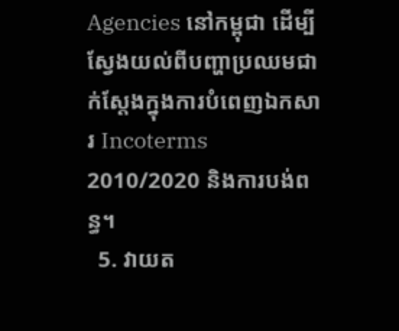Agencies នៅកម្ពុជា ដើម្បីស្វែងយល់ពីបញ្ហាប្រឈមជាក់ស្តែងក្នុងការបំពេញឯកសារ Incoterms 2010/2020 និងការបង់ពន្ធ។
  5. វាយត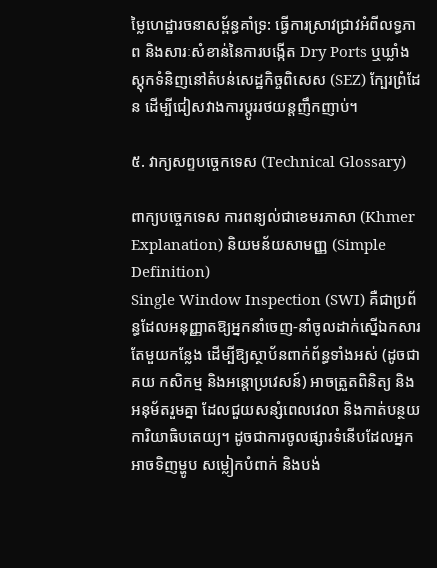ម្លៃហេដ្ឋារចនាសម្ព័ន្ធគាំទ្រ: ធ្វើការស្រាវជ្រាវអំពីលទ្ធភាព និងសារៈសំខាន់នៃការបង្កើត Dry Ports ឬឃ្លាំងស្តុកទំនិញនៅតំបន់សេដ្ឋកិច្ចពិសេស (SEZ) ក្បែរព្រំដែន ដើម្បីជៀសវាងការប្តូររថយន្តញឹកញាប់។

៥. វាក្យសព្ទបច្ចេកទេស (Technical Glossary)

ពាក្យបច្ចេកទេស ការពន្យល់ជាខេមរភាសា (Khmer Explanation) និយមន័យសាមញ្ញ (Simple Definition)
Single Window Inspection (SWI) គឺជាប្រព័ន្ធដែលអនុញ្ញាតឱ្យអ្នកនាំចេញ-នាំចូលដាក់ស្នើឯកសារតែមួយកន្លែង ដើម្បីឱ្យស្ថាប័នពាក់ព័ន្ធទាំងអស់ (ដូចជាគយ កសិកម្ម និងអន្តោប្រវេសន៍) អាចត្រួតពិនិត្យ និងអនុម័តរួមគ្នា ដែលជួយសន្សំពេលវេលា និងកាត់បន្ថយការិយាធិបតេយ្យ។ ដូចជាការចូលផ្សារទំនើបដែលអ្នកអាចទិញម្ហូប សម្លៀកបំពាក់ និងបង់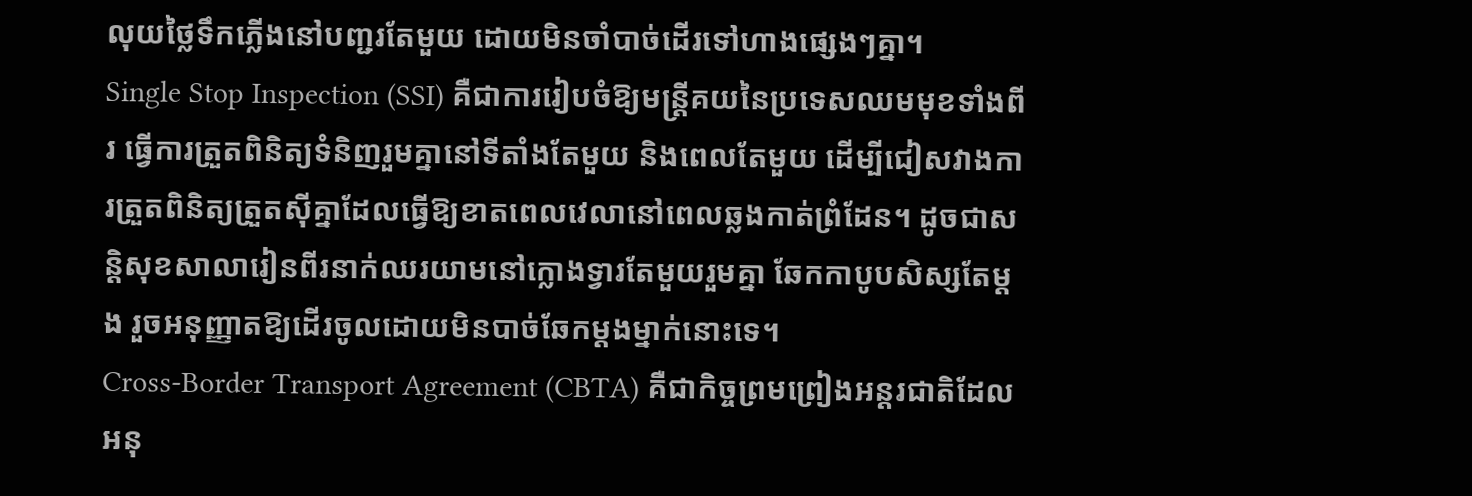លុយថ្លៃទឹកភ្លើងនៅបញ្ជរតែមួយ ដោយមិនចាំបាច់ដើរទៅហាងផ្សេងៗគ្នា។
Single Stop Inspection (SSI) គឺជាការរៀបចំឱ្យមន្ត្រីគយនៃប្រទេសឈមមុខទាំងពីរ ធ្វើការត្រួតពិនិត្យទំនិញរួមគ្នានៅទីតាំងតែមួយ និងពេលតែមួយ ដើម្បីជៀសវាងការត្រួតពិនិត្យត្រួតស៊ីគ្នាដែលធ្វើឱ្យខាតពេលវេលានៅពេលឆ្លងកាត់ព្រំដែន។ ដូចជាសន្តិសុខសាលារៀនពីរនាក់ឈរយាមនៅក្លោងទ្វារតែមួយរួមគ្នា ឆែកកាបូបសិស្សតែម្តង រួចអនុញ្ញាតឱ្យដើរចូលដោយមិនបាច់ឆែកម្តងម្នាក់នោះទេ។
Cross-Border Transport Agreement (CBTA) គឺជាកិច្ចព្រមព្រៀងអន្តរជាតិដែលអនុ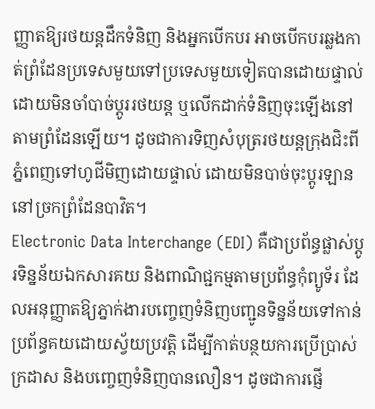ញ្ញាតឱ្យរថយន្តដឹកទំនិញ និងអ្នកបើកបរ អាចបើកបរឆ្លងកាត់ព្រំដែនប្រទេសមួយទៅប្រទេសមួយទៀតបានដោយផ្ទាល់ ដោយមិនចាំបាច់ប្តូររថយន្ត ឬលើកដាក់ទំនិញចុះឡើងនៅតាមព្រំដែនឡើយ។ ដូចជាការទិញសំបុត្ររថយន្តក្រុងជិះពីភ្នំពេញទៅហូជីមិញដោយផ្ទាល់ ដោយមិនបាច់ចុះប្តូរឡាននៅច្រកព្រំដែនបាវិត។
Electronic Data Interchange (EDI) គឺជាប្រព័ន្ធផ្លាស់ប្តូរទិន្នន័យឯកសារគយ និងពាណិជ្ជកម្មតាមប្រព័ន្ធកុំព្យូទ័រ ដែលអនុញ្ញាតឱ្យភ្នាក់ងារបញ្ចេញទំនិញបញ្ជូនទិន្នន័យទៅកាន់ប្រព័ន្ធគយដោយស្វ័យប្រវត្តិ ដើម្បីកាត់បន្ថយការប្រើប្រាស់ក្រដាស និងបញ្ចេញទំនិញបានលឿន។ ដូចជាការផ្ញើ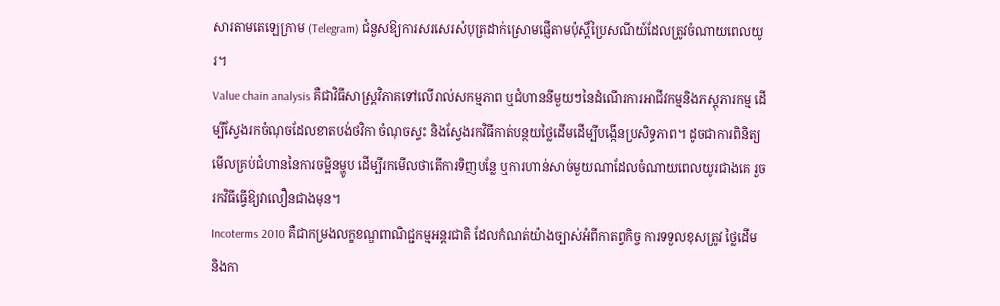សារតាមតេឡេក្រាម (Telegram) ជំនួសឱ្យការសរសេរសំបុត្រដាក់ស្រោមផ្ញើតាមប៉ុស្តិ៍ប្រៃសណីយ៍ដែលត្រូវចំណាយពេលយូរ។
Value chain analysis គឺជាវិធីសាស្ត្រវិភាគទៅលើរាល់សកម្មភាព ឬជំហាននីមួយៗនៃដំណើរការអាជីវកម្មនិងភស្តុភារកម្ម ដើម្បីស្វែងរកចំណុចដែលខាតបង់ថវិកា ចំណុចស្ទះ និងស្វែងរកវិធីកាត់បន្ថយថ្លៃដើមដើម្បីបង្កើនប្រសិទ្ធភាព។ ដូចជាការពិនិត្យមើលគ្រប់ជំហាននៃការចម្អិនម្ហូប ដើម្បីរកមើលថាតើការទិញបន្លែ ឬការហាន់សាច់មួយណាដែលចំណាយពេលយូរជាងគេ រួចរកវិធីធ្វើឱ្យវាលឿនជាងមុន។
Incoterms 2010 គឺជាកម្រងលក្ខខណ្ឌពាណិជ្ជកម្មអន្តរជាតិ ដែលកំណត់យ៉ាងច្បាស់អំពីកាតព្វកិច្ច ការទទួលខុសត្រូវ ថ្លៃដើម និងកា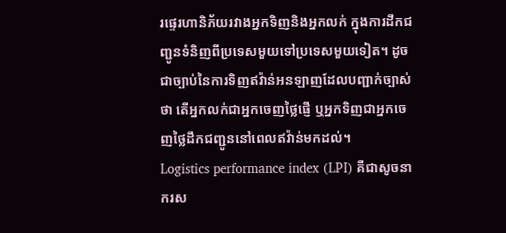រផ្ទេរហានិភ័យរវាងអ្នកទិញនិងអ្នកលក់ ក្នុងការដឹកជញ្ជូនទំនិញពីប្រទេសមួយទៅប្រទេសមួយទៀត។ ដូចជាច្បាប់នៃការទិញឥវ៉ាន់អនឡាញដែលបញ្ជាក់ច្បាស់ថា តើអ្នកលក់ជាអ្នកចេញថ្លៃផ្ញើ ឬអ្នកទិញជាអ្នកចេញថ្លៃដឹកជញ្ជូននៅពេលឥវ៉ាន់មកដល់។
Logistics performance index (LPI) គឺជាសូចនាករស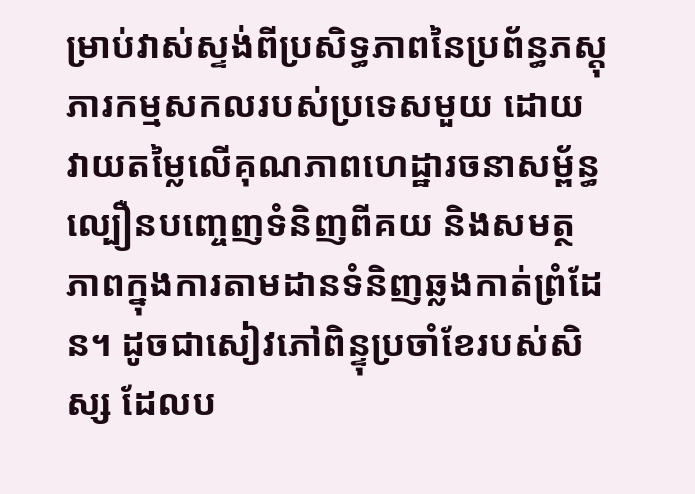ម្រាប់វាស់ស្ទង់ពីប្រសិទ្ធភាពនៃប្រព័ន្ធភស្តុភារកម្មសកលរបស់ប្រទេសមួយ ដោយវាយតម្លៃលើគុណភាពហេដ្ឋារចនាសម្ព័ន្ធ ល្បឿនបញ្ចេញទំនិញពីគយ និងសមត្ថភាពក្នុងការតាមដានទំនិញឆ្លងកាត់ព្រំដែន។ ដូចជាសៀវភៅពិន្ទុប្រចាំខែរបស់សិស្ស ដែលប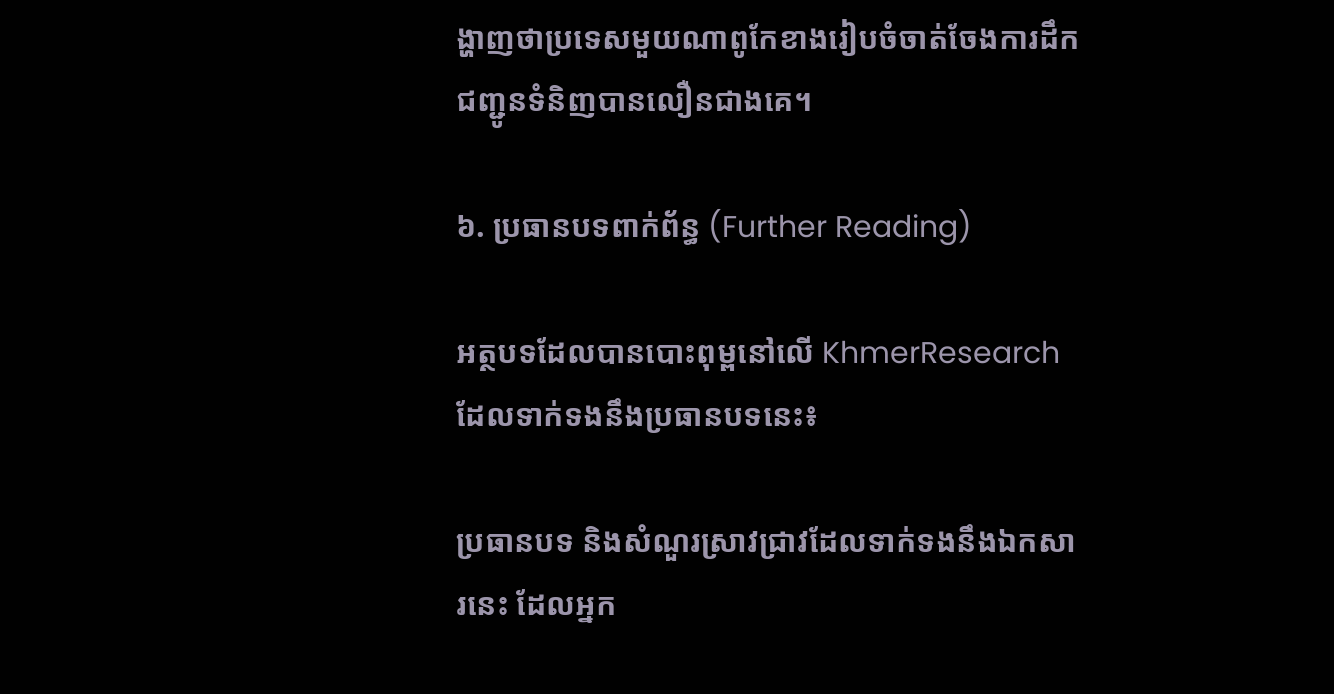ង្ហាញថាប្រទេសមួយណាពូកែខាងរៀបចំចាត់ចែងការដឹកជញ្ជូនទំនិញបានលឿនជាងគេ។

៦. ប្រធានបទពាក់ព័ន្ធ (Further Reading)

អត្ថបទដែលបានបោះពុម្ពនៅលើ KhmerResearch ដែលទាក់ទងនឹងប្រធានបទនេះ៖

ប្រធានបទ និងសំណួរស្រាវជ្រាវដែលទាក់ទងនឹងឯកសារនេះ ដែលអ្នក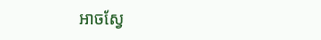អាចស្វែ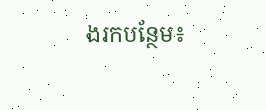ងរកបន្ថែម៖